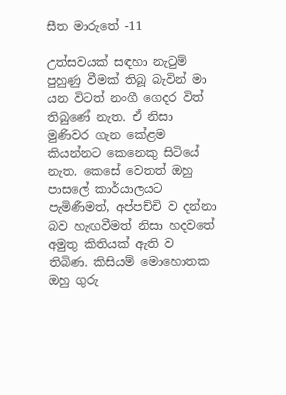සීත මාරුතේ -11

උත්සවයක් සඳහා නැටුම් පුහුණු වීමක් තිබූ බැවින් මා යන විටත් නංගී ගෙදර විත් තිබුණේ නැත. ඒ නිසා මුණිවර ගැන කේළම කියන්නට කෙනෙකු සිටියේ නැත. කෙසේ වෙතත් ඔහු පාසලේ කාර්යාලයට පැමිණීමත්, අප්පච්චි ව දන්නා බව හැඟවීමත් නිසා හදවතේ අමුතු කිතියක් ඇති ව තිබිණ. කිසියම් මොහොතක ඔහු ගුරු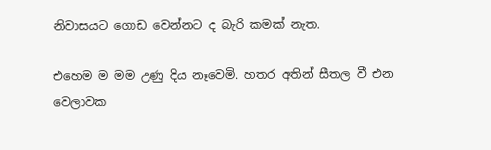නිවාසයට ගොඩ වෙන්නට ද බැරි කමක් නැත.

එහෙම ම මම උණු දිය නෑවෙමි. හතර අතින් සීතල වී එන වෙලාවක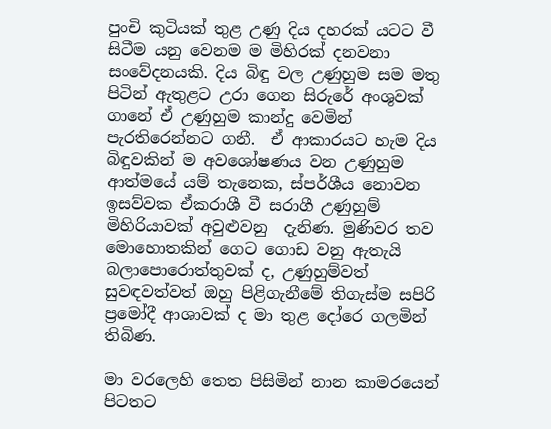පුංචි කුටියක් තුළ උණු දිය දහරක් යටට වී සිටීම යනු වෙනම ම මිහිරක් දනවනා සංවේදනයකි. දිය බිඳු වල උණුහුම සම මතු පිටින් ඇතුළට උරා ගෙන සිරුරේ අංශුවක් ගානේ ඒ උණුහුම කාන්දු වෙමින් පැරතිරෙන්නට ගනී.  ඒ ආකාරයට හැම දිය බිඳුවකින් ම අවශෝෂණය වන උණුහුම ආත්මයේ යම් තැනෙක, ස්පර්ශීය නොවන ඉසව්වක ඒකරාශී වී සරාගී උණුහුම් මිහිරියාවක් අවුළුවනු  දැනිණ. මුණිවර තව මොහොතකින් ගෙට ගොඩ වනු ඇතැයි බලාපොරොත්තුවක් ද, උණුහුම්වත් සුවඳවත්වත් ඔහු පිළිගැනීමේ තිගැස්ම සපිරි ප්‍රමෝදී ආශාවක් ද මා තුළ දෝරෙ ගලමින් තිබිණ.

මා වරලෙහි තෙත පිසිමින් නාන කාමරයෙන් පිටතට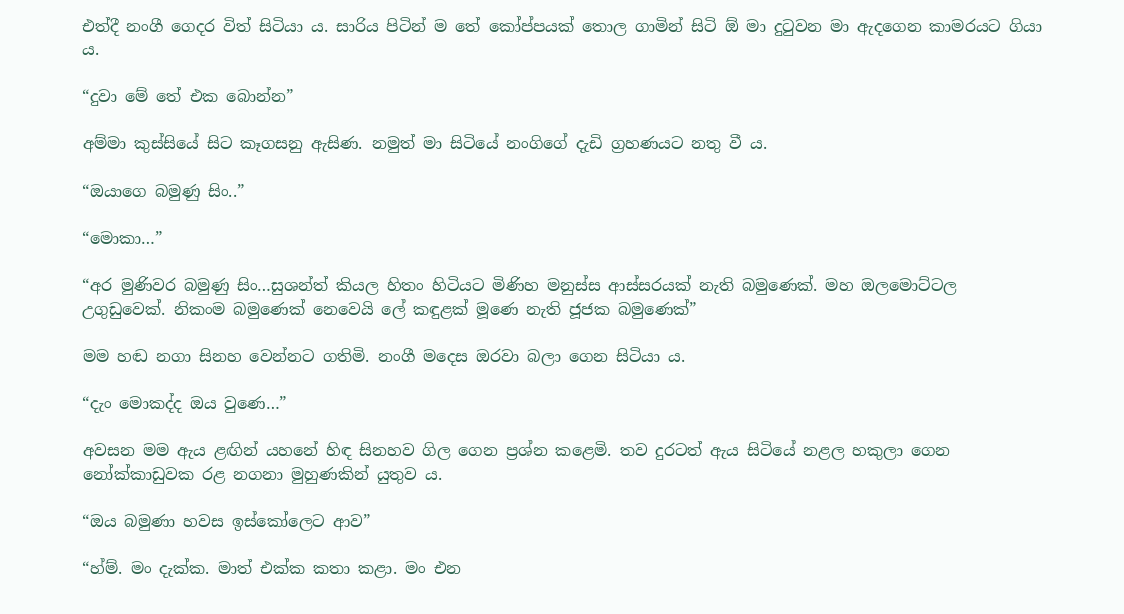එත්දී නංගී ගෙදර විත් සිටියා ය. සාරිය පිටින් ම තේ කෝප්පයක් තොල ගාමින් සිටි ඕ මා දුටුවන මා ඇදගෙන කාමරයට ගියා ය.

“දුවා මේ තේ එක බොන්න”

අම්මා කුස්සියේ සිට කෑගසනු ඇසිණ. නමුත් මා සිටියේ නංගිගේ දැඩි ග්‍රහණයට නතු වී ය.

“ඔයාගෙ බමුණු සිං..”

“මොකා…”

“අර මුණිවර බමුණු සිං…සුශන්ත් කියල හිතං හිටියට මිණිහ මනුස්ස ආස්සරයක් නැති බමුණෙක්. මහ ඔලමොට්ටල උගුඩුවෙක්. නිකංම බමුණෙක් නෙවෙයි ලේ කඳුළක් මූණෙ නැති ජූජක බමුණෙක්”

මම හඬ නගා සිනහ වෙන්නට ගතිමි. නංගී මදෙස ඔරවා බලා ගෙන සිටියා ය.

“දැං මොකද්ද ඔය වුණෙ…”

අවසන මම ඇය ළඟින් යහනේ හිඳ සිනහව ගිල ගෙන ප්‍රශ්න කළෙමි. තව දුරටත් ඇය සිටියේ නළල හකුලා ගෙන නෝක්කාඩුවක රළ නගනා මුහුණකින් යුතුව ය.

“ඔය බමුණා හවස ඉස්කෝලෙට ආව”

“හ්ම්. මං දැක්ක. මාත් එක්ක කතා කළා. මං එන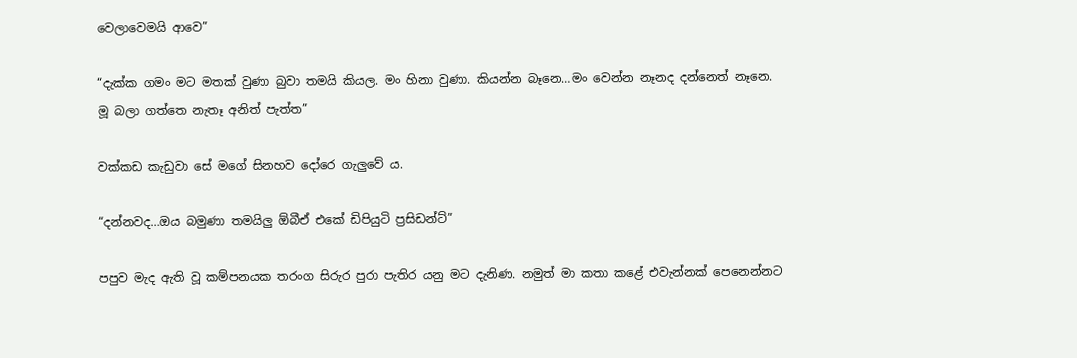වෙලාවෙමයි ආවෙ”

“දැක්ක ගමං මට මතක් වුණා බුවා තමයි කියල. මං හිනා වුණා. කියන්න බෑනෙ…මං වෙන්න නෑනද දන්නෙත් නෑනෙ. මූ බලා ගත්තෙ නැතෑ අනිත් පැත්ත”

වක්කඩ කැඩුවා සේ මගේ සිනහව දෝරෙ ගැලුවේ ය.

“දන්නවද…ඔය බමුණා තමයිලු ඕබීඒ එකේ ඩිපියුටි ප්‍රසිඩන්ට්”

පපුව මැද ඇති වූ කම්පනයක තරංග සිරුර පුරා පැතිර යනු මට දැනිණ. නමුත් මා කතා කළේ එවැන්නක් පෙනෙන්නට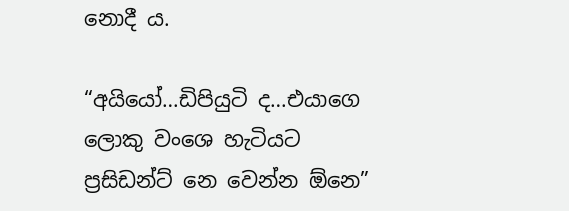නොදී ය.

“අයියෝ…ඩිපියුටි ද…එයාගෙ ලොකු වංශෙ හැටියට ප්‍රසිඩන්ට් නෙ වෙන්න ඕනෙ”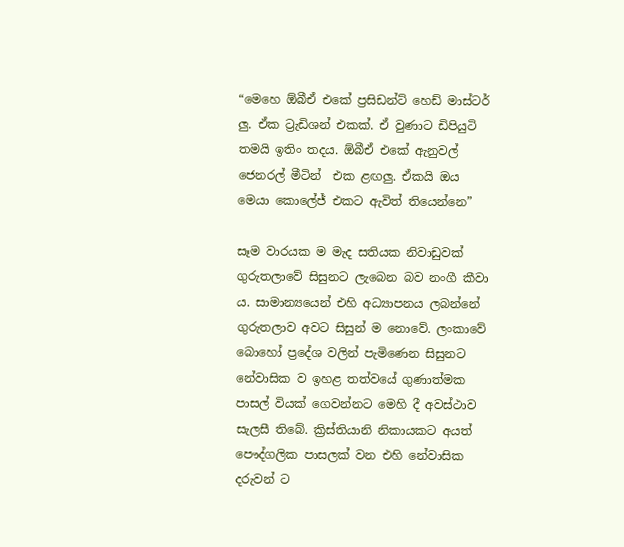“මෙහෙ ඕබීඒ එකේ ප්‍රසිඩන්ට් හෙඩ් මාස්ටර් ලු. ඒක ට්‍රැඩිශන් එකක්. ඒ වුණාට ඩිපියුටි තමයි ඉතිං තදය. ඕබීඒ එකේ ඇනුවල් ජෙනරල් මීටින්  එක ළඟලු. ඒකයි ඔය මෙයා කොලේජ් එකට ඇවිත් තියෙන්නෙ”

සෑම වාරයක ම මැද සතියක නිවාඩුවක් ගුරුතලාවේ සිසුනට ලැබෙන බව නංගී කීවා ය. සාමාන්‍යයෙන් එහි අධ්‍යාපනය ලබන්නේ ගුරුතලාව අවට සිසුන් ම නොවේ. ලංකාවේ බොහෝ ප්‍රදේශ වලින් පැමිණෙන සිසුනට නේවාසික ව ඉහළ තත්වයේ ගුණාත්මක පාසල් වියක් ගෙවන්නට මෙහි දී අවස්ථාව සැලසී තිබේ. ක්‍රිස්තියානි නිකායකට අයත් පෞද්ගලික පාසලක් වන එහි නේවාසික දරුවන් ට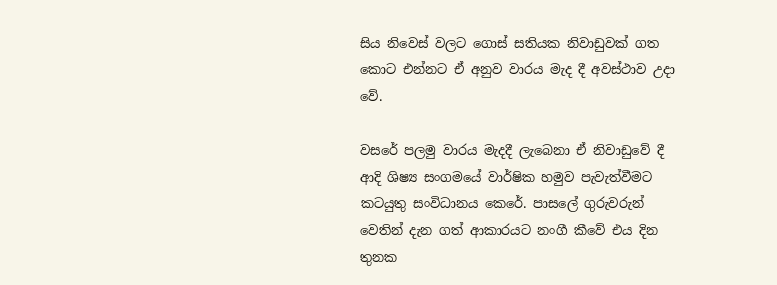සිය නිවෙස් වලට ගොස් සතියක නිවාඩුවක් ගත කොට එන්නට ඒ අනුව වාරය මැද දී අවස්ථාව උදා වේ.

වසරේ පලමු වාරය මැදදී ලැබෙනා ඒ නිවාඩුවේ දී ආදි ශිෂ්‍ය සංගමයේ වාර්ෂික හමුව පැවැත්වීමට කටයුතු සංවිධානය කෙරේ. පාසලේ ගුරුවරුන් වෙතින් දැන ගත් ආකාරයට නංගී කීවේ එය දින තුනක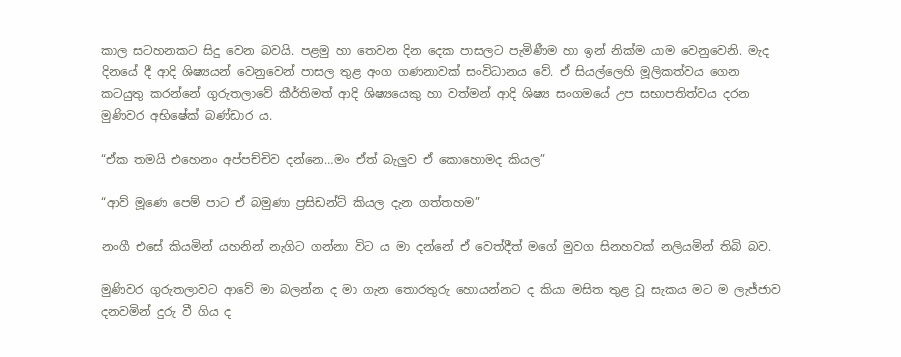කාල සටහනකට සිදු වෙන බවයි. පළමු හා තෙවන දින දෙක පාසලට පැමිණීම හා ඉන් නික්ම යාම වෙනුවෙනි. මැද දිනයේ දී ආදි ශිෂ්‍යයන් වෙනුවෙන් පාසල තුළ අංග ගණනාවක් සංවිධානය වේ. ඒ සියල්ලෙහි මූලිකත්වය ගෙන කටයුතු කරන්නේ ගුරුතලාවේ කීර්තිමත් ආදි ශිෂ්‍යයෙකු හා වත්මන් ආදි ශිෂ්‍ය සංගමයේ උප සභාපතිත්වය දරන මුණිවර අභිෂේක් බණ්ඩාර ය.

“ඒක තමයි එහෙනං අප්පච්චිව දන්නෙ…මං ඒත් බැලුව ඒ කොහොමද කියල”

“ආව් මූණෙ පෙම් පාට ඒ බමුණා ප්‍රසිඩන්ට් කියල දැන ගත්තහම”

නංගී එසේ කියමින් යහනින් නැගිට ගන්නා විට ය මා දන්නේ ඒ වෙත්දීත් මගේ මුවග සිනහවක් නලියමින් තිබි බව.

මුණිවර ගුරුතලාවට ආවේ මා බලන්න ද මා ගැන තොරතුරු හොයන්නට ද කියා මසිත තුළ වූ සැකය මට ම ලැජ්ජාව දනවමින් දුරු වී ගිය ද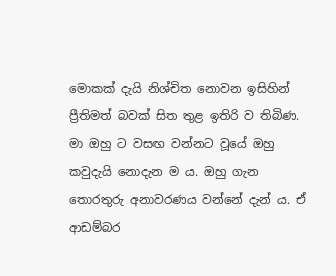මොකක් දැයි නිශ්චිත නොවන ඉසිහින් ප්‍රීතිමත් බවක් සිත තුළ ඉතිරි ව තිබිණ. මා ඔහු ට වසඟ වන්නට වූයේ ඔහු කවුදැයි නොදැන ම ය. ඔහු ගැන තොරතුරු අනාවරණය වන්නේ දැන් ය. ඒ ආඩම්බර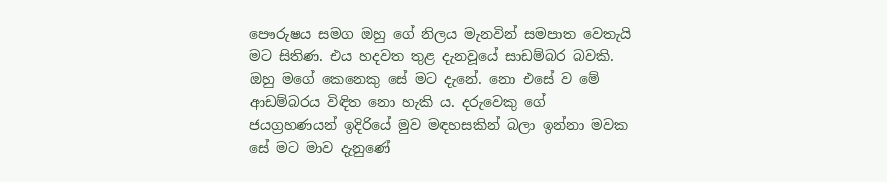පෞරුෂය සමග ඔහු ගේ නිලය මැනවින් සමපාත වෙතැයි මට සිතිණ. එය හදවත තුළ දැනවූයේ සාඩම්බර බවකි. ඔහු මගේ කෙනෙකු සේ මට දැනේ. නො එසේ ව මේ ආඩම්බරය විඳිත නො හැකි ය. දරුවෙකු ගේ ජයග්‍රහණයන් ඉදිරියේ මුව මඳහසකින් බලා ඉන්නා මවක සේ මට මාව දැනුණේ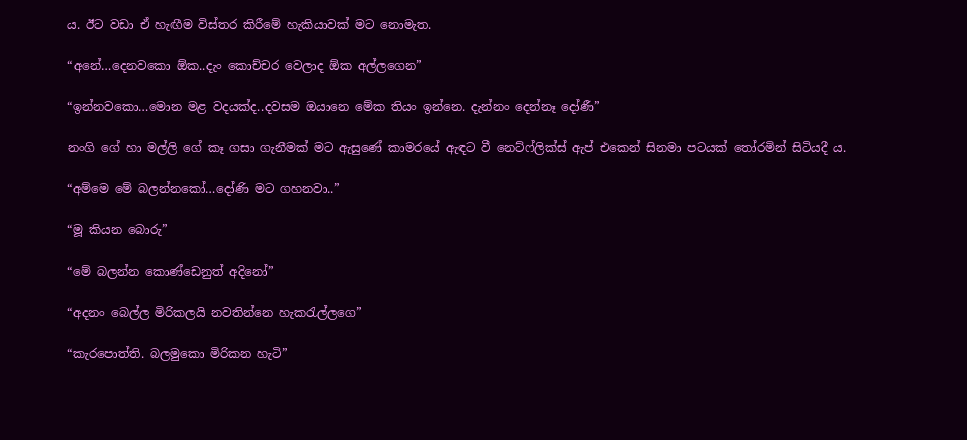ය. ඊට වඩා ඒ හැඟීම විස්තර කිරීමේ හැකියාවක් මට නොමැත.

“අනේ…දෙනවකො ඕක..දැං කොච්චර වෙලාද ඕක අල්ලගෙන”

“ඉන්නවකො…මොන මළ වදයක්ද..දවසම ඔයානෙ මේක තියං ඉන්නෙ. දැන්නං දෙන්නෑ දෝණී”

නංගි ගේ හා මල්ලි ගේ කෑ ගසා ගැනීමක් මට ඇසුණේ කාමරයේ ඇඳට වී නෙට්ෆ්ලික්ස් ඇප් එකෙන් සිනමා පටයක් තෝරමින් සිටියදී ය.

“අම්මෙ මේ බලන්නකෝ…දෝණි මට ගහනවා..”

“මූ කියන බොරු”

“මේ බලන්න කොණ්ඩෙනුත් අදිනෝ”

“අදනං බෙල්ල මිරිකලයි නවතින්නෙ හැකරැල්ලගෙ”

“කැරපොත්ති. බලමුකො මිරිකන හැටි”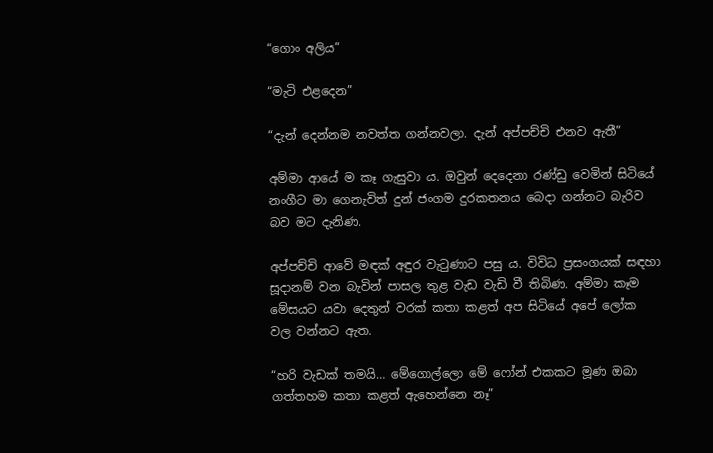“ගොං අලිය”

“මැටි එළදෙන”

“දැන් දෙන්නම නවත්ත ගන්නවලා. දැන් අප්පච්චි එනව ඇතී”

අම්මා ආයේ ම කෑ ගැසුවා ය. ඔවුන් දෙදෙනා රණ්ඩු වෙමින් සිටියේ නංගීට මා ගෙනැවිත් දුන් ජංගම දුරකතනය බෙදා ගන්නට බැරිව බව මට දැනිණ.

අප්පච්චි ආවේ මඳක් අඳුර වැටුණාට පසු ය. විවිධ ප්‍රසංගයක් සඳහා සූදානම් වන බැවින් පාසල තුළ වැඩ වැඩි වී තිබිණ. අම්මා කෑම මේසයට යවා දෙතුන් වරක් කතා කළත් අප සිටියේ අපේ ලෝක වල වන්නට ඇත.

“හරි වැඩක් තමයි… මේගොල්ලො මේ ෆෝන් එකකට මූණ ඔබා ගත්තහම කතා කළත් ඇහෙන්නෙ නෑ”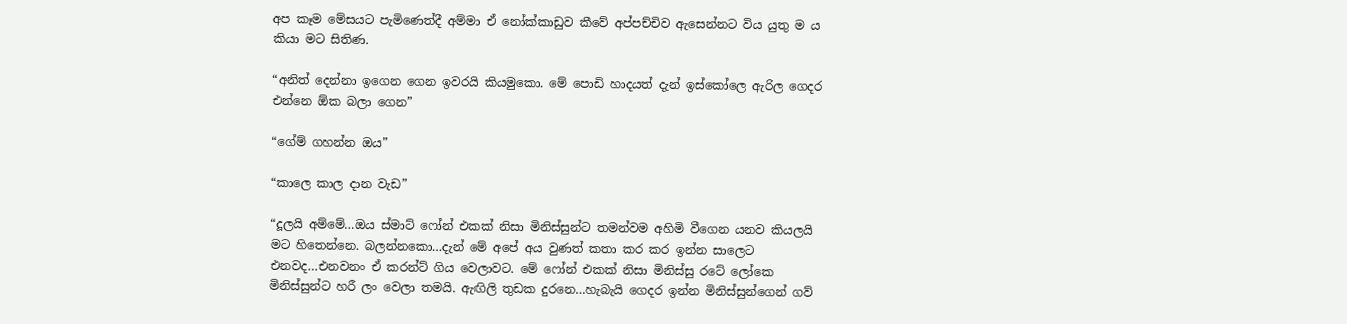අප කෑම මේසයට පැමිණෙත්දී අම්මා ඒ නෝක්කාඩුව කීවේ අප්පච්චිව ඇසෙන්නට විය යුතු ම ය කියා මට සිතිණ.

“අනිත් දෙන්නා ඉගෙන ගෙන ඉවරයි කියමුකො. මේ පොඩි හාදයත් දැන් ඉස්කෝලෙ ඇරිල ගෙදර එන්නෙ ඕක බලා ගෙන”

“ගේම් ගහන්න ඔය”

“කාලෙ කාල දාන වැඩ”

“දූලයි අම්මේ…ඔය ස්මාට් ෆෝන් එකක් නිසා මිනිස්සුන්ට තමන්වම අහිමි වීගෙන යනව කියලයි මට හිතෙන්නෙ. බලන්නකො…දැන් මේ අපේ අය වුණත් කතා කර කර ඉන්න සාලෙට එනවද…එනවනං ඒ කරන්ට් ගිය වෙලාවට. මේ ෆෝන් එකක් නිසා මිනිස්සු රටේ ලෝකෙ මිනිස්සුන්ට හරී ලං වෙලා තමයි. ඇඟිලි තුඩක දුරනෙ…හැබැයි ගෙදර ඉන්න මිනිස්සුන්ගෙන් ගව්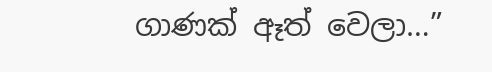ගාණක් ඈත් වෙලා…”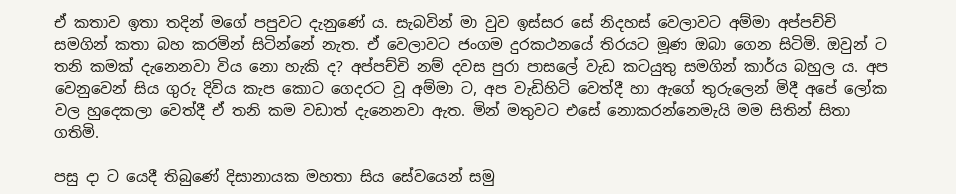ඒ කතාව ඉතා තදින් මගේ පපුවට දැනුණේ ය. සැබවින් මා වුව ඉස්සර සේ නිදහස් වෙලාවට අම්මා අප්පච්චි සමගින් කතා බහ කරමින් සිටින්නේ නැත. ඒ වෙලාවට ජංගම දුරකථනයේ තිරයට මූණ ඔබා ගෙන සිටිමි. ඔවුන් ට තනි කමක් දැනෙනවා විය නො හැකි ද? අප්පච්චි නම් දවස පුරා පාසලේ වැඩ කටයුතු සමගින් කාර්ය බහුල ය. අප වෙනුවෙන් සිය ගුරු දිවිය කැප කොට ගෙදරට වූ අම්මා ට, අප වැඩිහිටි වෙත්දී හා ඇගේ තුරුලෙන් මිදී අපේ ලෝක වල හුදෙකලා වෙත්දී ඒ තනි කම වඩාත් දැනෙනවා ඇත. මින් මතුවට එසේ නොකරන්නෙමැයි මම සිතින් සිතා ගතිමි.

පසු දා ට යෙදී තිබුණේ දිසානායක මහතා සිය සේවයෙන් සමු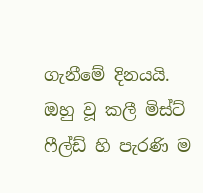ගැනීමේ දිනයයි. ඔහු වූ කලී මිස්ට් ෆීල්ඩ් හි පැරණි ම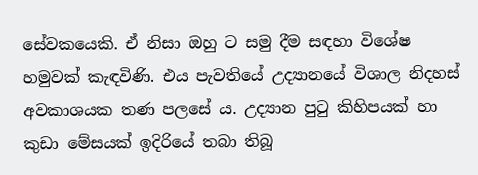සේවකයෙකි. ඒ නිසා ඔහු ට සමු දීම සඳහා විශේෂ හමුවක් කැඳවිණි. එය පැවතියේ උද්‍යානයේ විශාල නිදහස් අවකාශයක තණ පලසේ ය. උද්‍යාන පුටු කිහිපයක් හා කුඩා මේසයක් ඉදිරියේ තබා තිබූ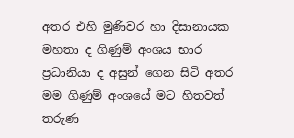අතර එහි මුණිවර හා දිසානායක මහතා ද ගිණුම් අංශය භාර ප්‍රධානියා ද අසුන් ගෙන සිටි අතර මම ගිණුම් අංශයේ මට හිතවත් තරුණ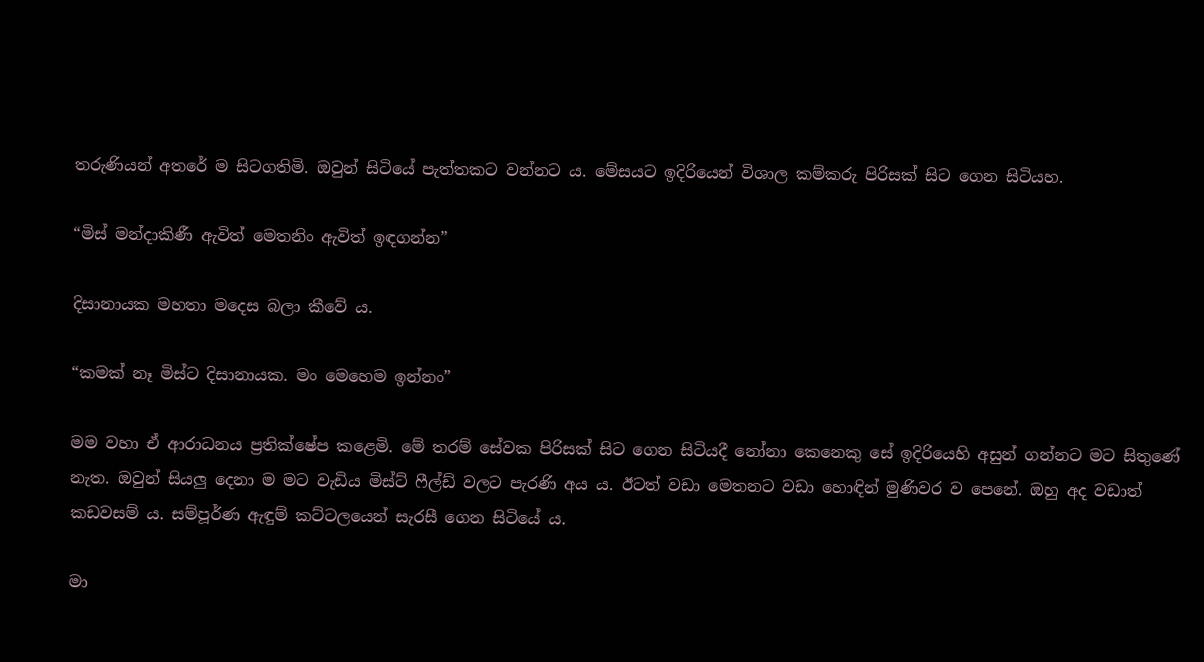තරුණියන් අතරේ ම සිටගතිමි. ඔවුන් සිටියේ පැත්තකට වන්නට ය. මේසයට ඉදිරියෙන් විශාල කම්කරු පිරිසක් සිට ගෙන සිටියහ.

“මිස් මන්දාකිණී ඇවිත් මෙතනිං ඇවිත් ඉඳගන්න”

දිසානායක මහතා මදෙස බලා කීවේ ය.

“කමක් නෑ මිස්ට දිසානායක. මං මෙහෙම ඉන්නං”

මම වහා ඒ ආරාධනය ප්‍රතික්ෂේප කළෙමි. මේ තරම් සේවක පිරිසක් සිට ගෙන සිටියදී නෝනා කෙනෙකු සේ ඉදිරියෙහි අසුන් ගන්නට මට සිතුණේ නැත. ඔවුන් සියලු දෙනා ම මට වැඩිය මිස්ට් ෆීල්ඩ් වලට පැරණි අය ය. ඊටත් වඩා මෙතනට වඩා හොඳින් මුණිවර ව පෙනේ. ඔහු අද වඩාත් කඩවසම් ය. සම්පූර්ණ ඇඳුම් කට්ටලයෙන් සැරසී ගෙන සිටියේ ය.

මා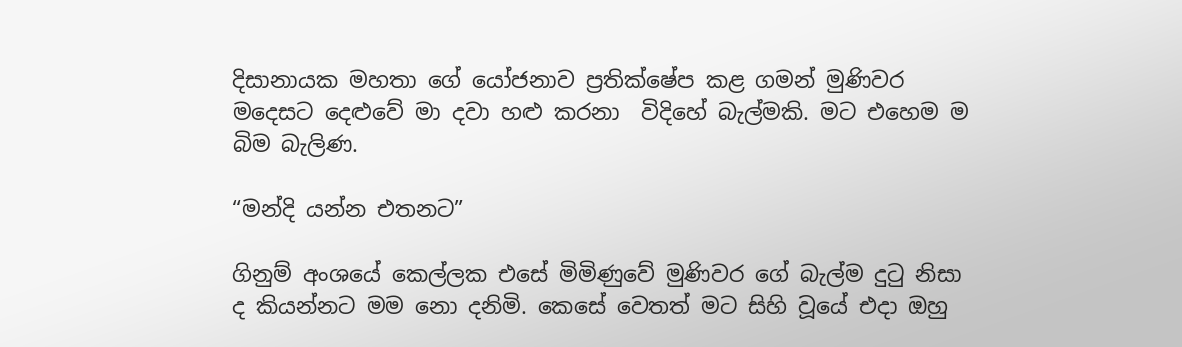දිසානායක මහතා ගේ යෝජනාව ප්‍රතික්ෂේප කළ ගමන් මුණිවර මදෙසට දෙළුවේ මා දවා හළු කරනා  විදිහේ බැල්මකි. මට එහෙම ම බිම බැලිණ.

“මන්දි යන්න එතනට”

ගිනුම් අංශයේ කෙල්ලක එසේ මිමිණුවේ මුණිවර ගේ බැල්ම දුටු නිසා ද කියන්නට මම නො දනිමි. කෙසේ වෙතත් මට සිහි වූයේ එදා ඔහු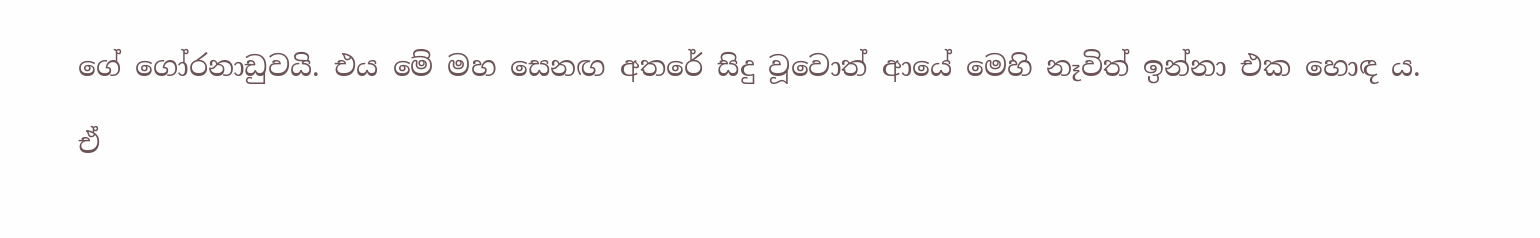ගේ ගෝරනාඩුවයි. එය මේ මහ සෙනඟ අතරේ සිදු වූවොත් ආයේ මෙහි නෑවිත් ඉන්නා එක හොඳ ය.

ඒ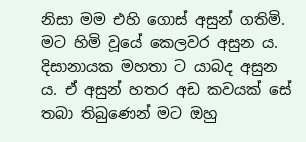නිසා මම එහි ගොස් අසුන් ගතිමි. මට හිමි වූයේ කෙලවර අසුන ය. දිසානායක මහතා ට යාබද අසුන ය. ඒ අසුන් හතර අඩ කවයක් සේ තබා තිබුණෙන් මට ඔහු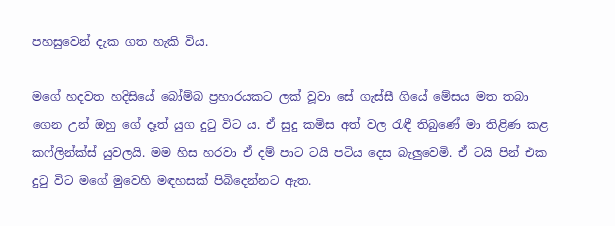පහසුවෙන් දැක ගත හැකි විය.

මගේ හදවත හදිසියේ බෝම්බ ප්‍රහාරයකට ලක් වූවා සේ ගැස්සී ගියේ මේසය මත තබා ගෙන උන් ඔහු ගේ දෑත් යුග දුටු විට ය. ඒ සුදු කමිස අත් වල රැඳී තිබුණේ මා තිළිණ කළ කෆ්ලින්ක්ස් යුවලයි. මම හිස හරවා ඒ දම් පාට ටයි පටිය දෙස බැලුවෙමි. ඒ ටයි පින් එක දුටු විට මගේ මුවෙහි මඳහසක් පිබිදෙන්නට ඇත.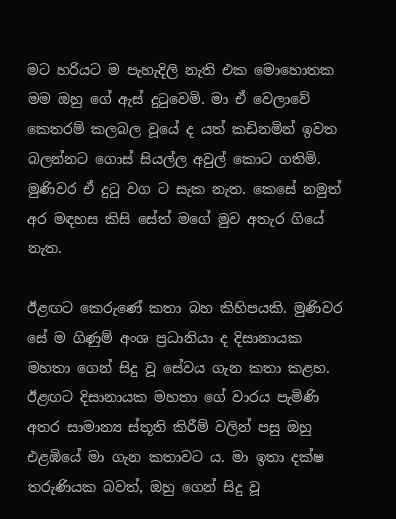මට හරියට ම පැහැදිලි නැති එක මොහොතක මම ඔහු ගේ ඇස් දුටුවෙමි. මා ඒ වෙලාවේ කෙතරම් කලබල වූයේ ද යත් කඩිනමින් ඉවත බලන්නට ගොස් සියල්ල අවුල් කොට ගතිමි. මුණිවර ඒ දුටු වග ට සැක නැත. කෙසේ නමුත් අර මඳහස කිසි සේත් මගේ මුව අතැර ගියේ නැත.

ඊළඟට කෙරුණේ කතා බහ කිහිපයකි. මුණිවර සේ ම ගිණුම් අංශ ප්‍රධානියා ද දිසානායක මහතා ගෙන් සිදු වූ සේවය ගැන කතා කළහ. ඊළඟට දිසානායක මහතා ගේ වාරය පැමිණි අතර සාමාන්‍ය ස්තූති කිරීම් වලින් පසු ඔහු එළඹියේ මා ගැන කතාවට ය. මා ඉතා දක්ෂ තරුණියක බවත්, ඔහු ගෙන් සිදු වූ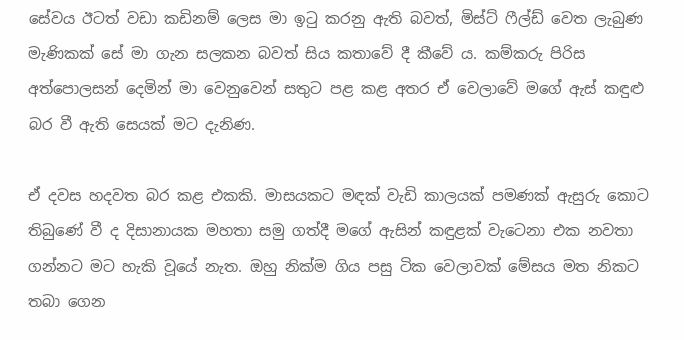සේවය ඊටත් වඩා කඩිනම් ලෙස මා ඉටු කරනු ඇති බවත්, මිස්ට් ෆීල්ඩ් වෙත ලැබුණ මැණිකක් සේ මා ගැන සලකන බවත් සිය කතාවේ දී කීවේ ය. කම්කරු පිරිස අත්පොලසන් දෙමින් මා වෙනුවෙන් සතුට පළ කළ අතර ඒ වෙලාවේ මගේ ඇස් කඳුළු බර වී ඇති සෙයක් මට දැනිණ.

ඒ දවස හදවත බර කළ එකකි. මාසයකට මඳක් වැඩි කාලයක් පමණක් ඇසුරු කොට තිබුණේ වී ද දිසානායක මහතා සමු ගත්දී මගේ ඇසින් කඳුළක් වැටෙනා එක නවතා ගන්නට මට හැකි වූයේ නැත. ඔහු නික්ම ගිය පසු ටික වෙලාවක් මේසය මත නිකට තබා ගෙන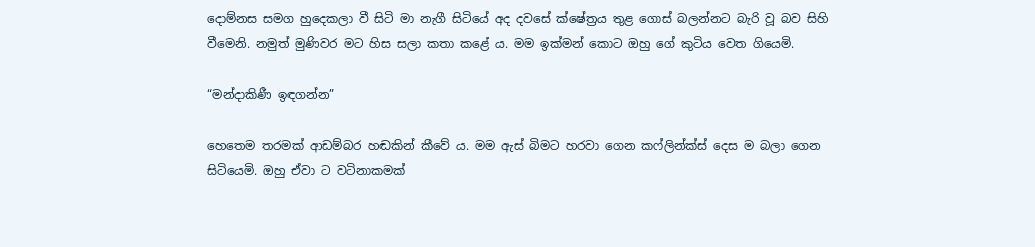දොම්නස සමග හුදෙකලා වී සිටි මා නැගී සිටියේ අද දවසේ ක්ෂේත්‍රය තුළ ගොස් බලන්නට බැරි වූ බව සිහි වීමෙනි. නමුත් මුණිවර මට හිස සලා කතා කළේ ය. මම ඉක්මන් කොට ඔහු ගේ කුටිය වෙත ගියෙමි.

“මන්දාකිණී ඉඳගන්න”

හෙතෙම තරමක් ආඩම්බර හඬකින් කීවේ ය. මම ඇස් බිමට හරවා ගෙන කෆ්ලින්ක්ස් දෙස ම බලා ගෙන සිටියෙමි. ඔහු ඒවා ට වටිනාකමක්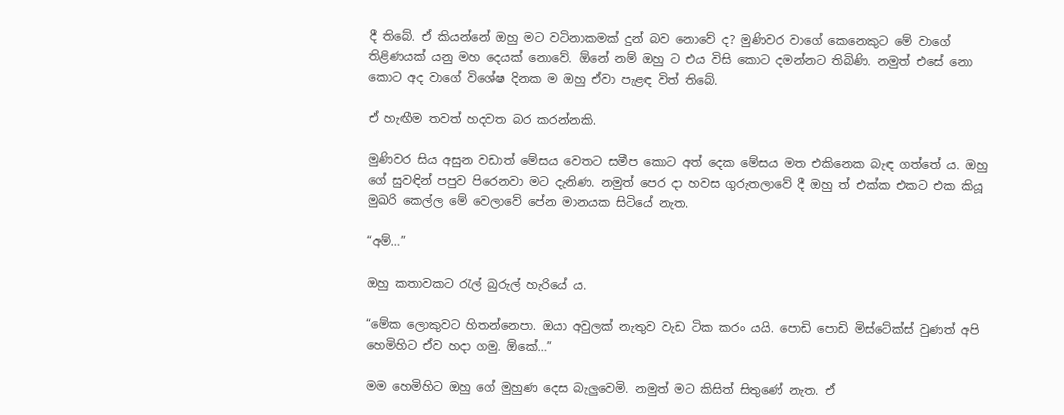දී තිබේ. ඒ කියන්නේ ඔහු මට වටිනාකමක් දුන් බව නොවේ ද? මුණිවර වාගේ කෙනෙකුට මේ වාගේ තිළිණයක් යනු මහ දෙයක් නොවේ. ඕනේ නම් ඔහු ට එය විසි කොට දමන්නට තිබිණි. නමුත් එසේ නො කොට අද වාගේ විශේෂ දිනක ම ඔහු ඒවා පැළඳ විත් තිබේ.

ඒ හැඟීම තවත් හදවත බර කරන්නකි.

මුණිවර සිය අසුන වඩාත් මේසය වෙතට සමීප කොට අත් දෙක මේසය මත එකිනෙක බැඳ ගත්තේ ය. ඔහු ගේ සුවඳින් පපුව පිරෙනවා මට දැනිණ. නමුත් පෙර දා හවස ගුරුතලාවේ දී ඔහු ත් එක්ක එකට එක කියූ මුඛරි කෙල්ල මේ වෙලාවේ පේන මානයක සිටියේ නැත.

“අම්…”

ඔහු කතාවකට රැල් බුරුල් හැරියේ ය.

“මේක ලොකුවට හිතන්නෙපා. ඔයා අවුලක් නැතුව වැඩ ටික කරං යයි. පොඩි පොඩි මිස්ටේක්ස් වුණත් අපි හෙමිහිට ඒව හදා ගමු. ඕකේ…”

මම හෙමිහිට ඔහු ගේ මුහුණ දෙස බැලුවෙමි. නමුත් මට කිසිත් සිතුණේ නැත. ඒ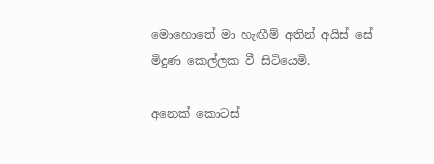මොහොතේ මා හැඟීම් අතින් අයිස් සේ මිදුණ කෙල්ලක වී සිටියෙමි.

අනෙක් කොටස්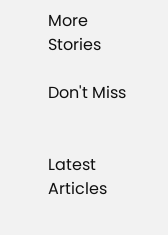More Stories

Don't Miss


Latest Articles